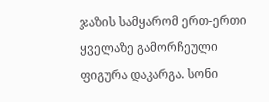ჯაზის სამყარომ ერთ-ერთი ყველაზე გამორჩეული ფიგურა დაკარგა. სონი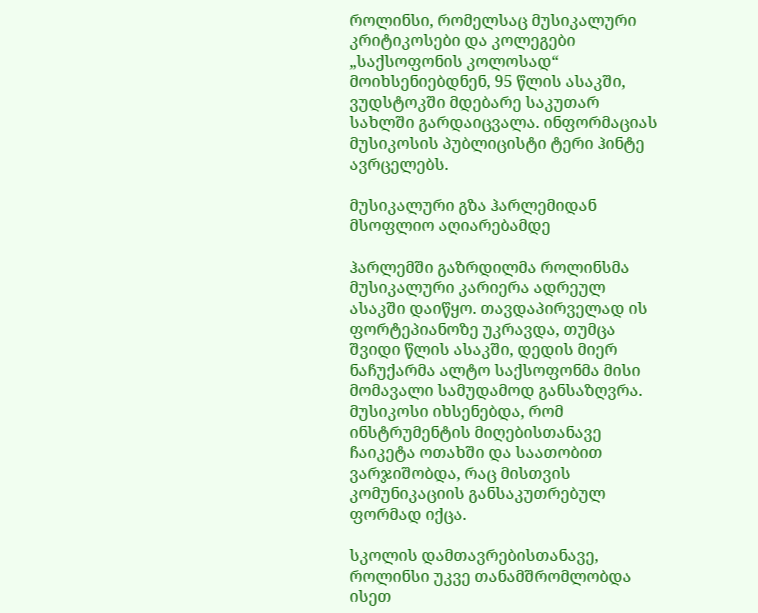როლინსი, რომელსაც მუსიკალური კრიტიკოსები და კოლეგები „საქსოფონის კოლოსად“ მოიხსენიებდნენ, 95 წლის ასაკში, ვუდსტოკში მდებარე საკუთარ სახლში გარდაიცვალა. ინფორმაციას მუსიკოსის პუბლიცისტი ტერი ჰინტე ავრცელებს.

მუსიკალური გზა ჰარლემიდან მსოფლიო აღიარებამდე

ჰარლემში გაზრდილმა როლინსმა მუსიკალური კარიერა ადრეულ ასაკში დაიწყო. თავდაპირველად ის ფორტეპიანოზე უკრავდა, თუმცა შვიდი წლის ასაკში, დედის მიერ ნაჩუქარმა ალტო საქსოფონმა მისი მომავალი სამუდამოდ განსაზღვრა. მუსიკოსი იხსენებდა, რომ ინსტრუმენტის მიღებისთანავე ჩაიკეტა ოთახში და საათობით ვარჯიშობდა, რაც მისთვის კომუნიკაციის განსაკუთრებულ ფორმად იქცა.

სკოლის დამთავრებისთანავე, როლინსი უკვე თანამშრომლობდა ისეთ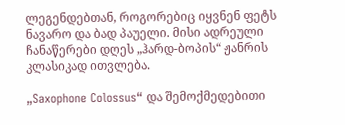ლეგენდებთან, როგორებიც იყვნენ ფეტს ნავარო და ბად პაუელი. მისი ადრეული ჩანაწერები დღეს „ჰარდ-ბოპის“ ჟანრის კლასიკად ითვლება.

„Saxophone Colossus“ და შემოქმედებითი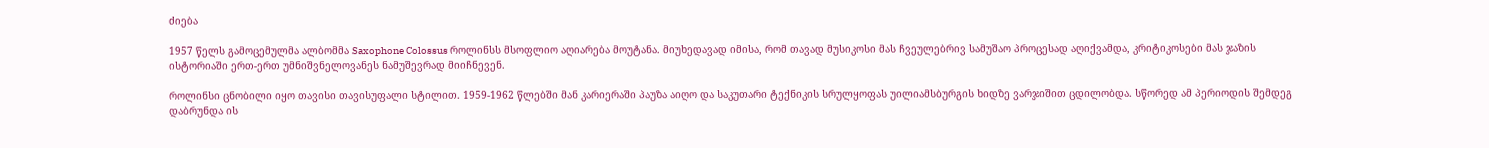ძიება

1957 წელს გამოცემულმა ალბომმა Saxophone Colossus როლინსს მსოფლიო აღიარება მოუტანა. მიუხედავად იმისა, რომ თავად მუსიკოსი მას ჩვეულებრივ სამუშაო პროცესად აღიქვამდა, კრიტიკოსები მას ჯაზის ისტორიაში ერთ-ერთ უმნიშვნელოვანეს ნამუშევრად მიიჩნევენ.

როლინსი ცნობილი იყო თავისი თავისუფალი სტილით. 1959-1962 წლებში მან კარიერაში პაუზა აიღო და საკუთარი ტექნიკის სრულყოფას უილიამსბურგის ხიდზე ვარჯიშით ცდილობდა. სწორედ ამ პერიოდის შემდეგ დაბრუნდა ის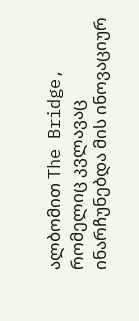ალბომით The Bridge, რომელიც კვლავაც ინარჩუნებდა მის ინოვაციურ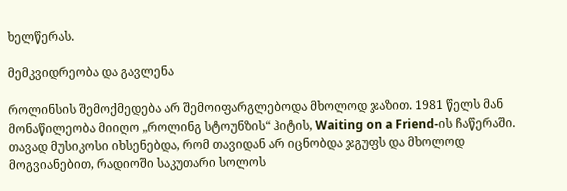ხელწერას.

მემკვიდრეობა და გავლენა

როლინსის შემოქმედება არ შემოიფარგლებოდა მხოლოდ ჯაზით. 1981 წელს მან მონაწილეობა მიიღო „როლინგ სტოუნზის“ ჰიტის, Waiting on a Friend-ის ჩაწერაში. თავად მუსიკოსი იხსენებდა, რომ თავიდან არ იცნობდა ჯგუფს და მხოლოდ მოგვიანებით, რადიოში საკუთარი სოლოს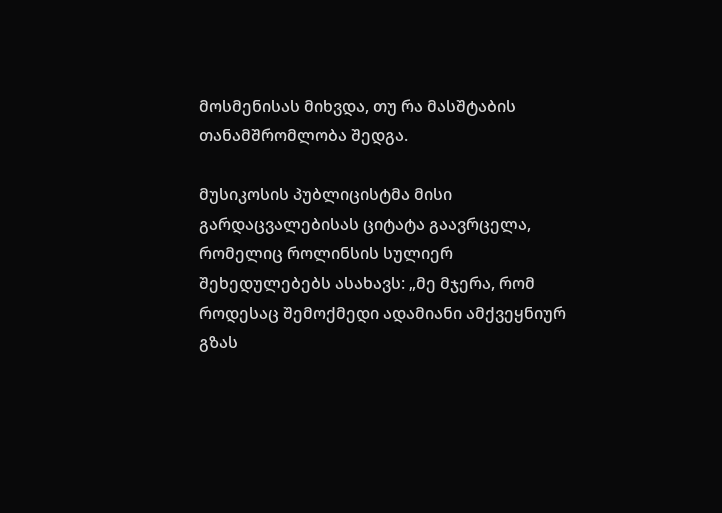მოსმენისას მიხვდა, თუ რა მასშტაბის თანამშრომლობა შედგა.

მუსიკოსის პუბლიცისტმა მისი გარდაცვალებისას ციტატა გაავრცელა, რომელიც როლინსის სულიერ შეხედულებებს ასახავს: „მე მჯერა, რომ როდესაც შემოქმედი ადამიანი ამქვეყნიურ გზას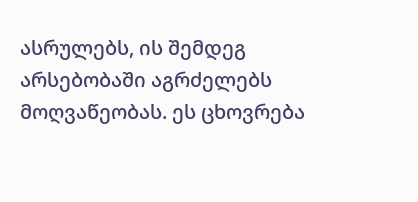ასრულებს, ის შემდეგ არსებობაში აგრძელებს მოღვაწეობას. ეს ცხოვრება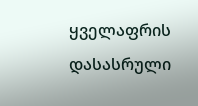ყველაფრის დასასრული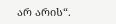არ არის“.